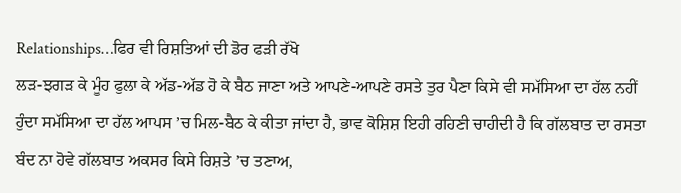Relationships…ਫਿਰ ਵੀ ਰਿਸ਼ਤਿਆਂ ਦੀ ਡੋਰ ਫੜੀ ਰੱਖੋ
ਲੜ-ਝਗੜ ਕੇ ਮੂੰਹ ਫੁਲਾ ਕੇ ਅੱਡ-ਅੱਡ ਹੋ ਕੇ ਬੈਠ ਜਾਣਾ ਅਤੇ ਆਪਣੇ-ਆਪਣੇ ਰਸਤੇ ਤੁਰ ਪੈਣਾ ਕਿਸੇ ਵੀ ਸਮੱਸਿਆ ਦਾ ਹੱਲ ਨਹੀਂ ਹੁੰਦਾ ਸਮੱਸਿਆ ਦਾ ਹੱਲ ਆਪਸ ’ਚ ਮਿਲ-ਬੈਠ ਕੇ ਕੀਤਾ ਜਾਂਦਾ ਹੈ, ਭਾਵ ਕੋਸ਼ਿਸ਼ ਇਹੀ ਰਹਿਣੀ ਚਾਹੀਦੀ ਹੈ ਕਿ ਗੱਲਬਾਤ ਦਾ ਰਸਤਾ ਬੰਦ ਨਾ ਹੋਵੇ ਗੱਲਬਾਤ ਅਕਸਰ ਕਿਸੇ ਰਿਸ਼ਤੇ ’ਚ ਤਣਾਅ,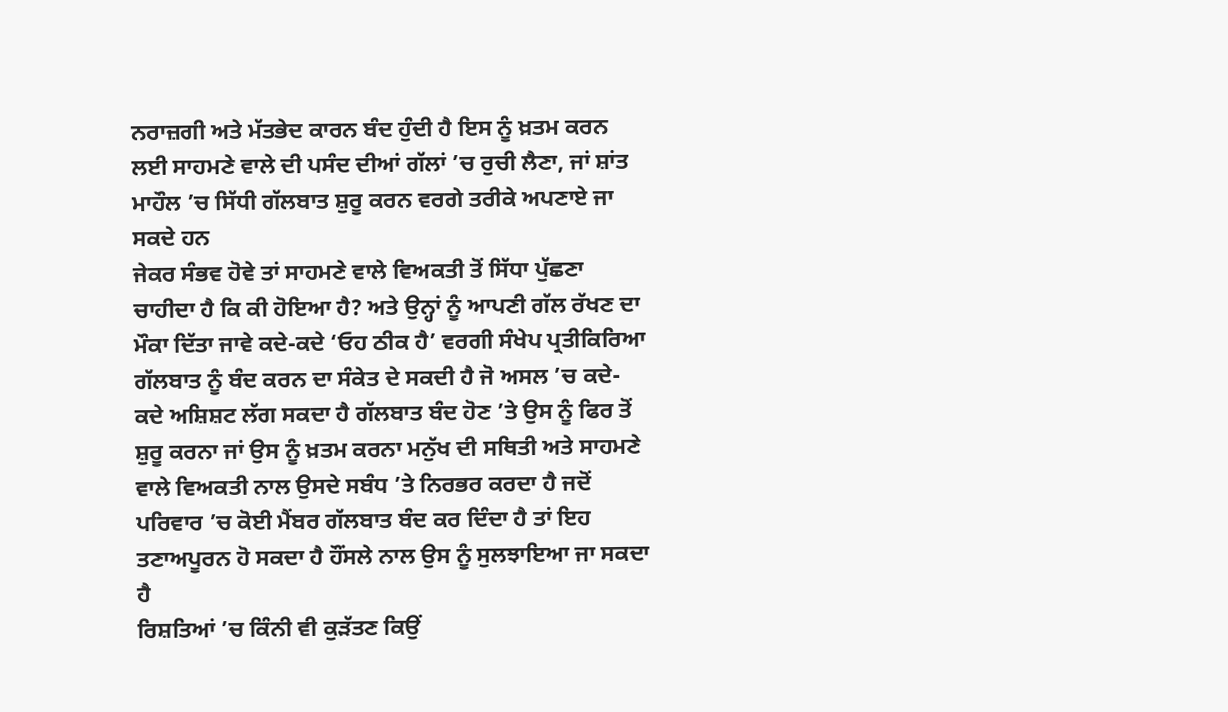ਨਰਾਜ਼ਗੀ ਅਤੇ ਮੱਤਭੇਦ ਕਾਰਨ ਬੰਦ ਹੁੰਦੀ ਹੈ ਇਸ ਨੂੰ ਖ਼ਤਮ ਕਰਨ ਲਈ ਸਾਹਮਣੇ ਵਾਲੇ ਦੀ ਪਸੰਦ ਦੀਆਂ ਗੱਲਾਂ ’ਚ ਰੁਚੀ ਲੈਣਾ, ਜਾਂ ਸ਼ਾਂਤ ਮਾਹੌਲ ’ਚ ਸਿੱਧੀ ਗੱਲਬਾਤ ਸ਼ੁਰੂ ਕਰਨ ਵਰਗੇ ਤਰੀਕੇ ਅਪਣਾਏ ਜਾ ਸਕਦੇ ਹਨ
ਜੇਕਰ ਸੰਭਵ ਹੋਵੇ ਤਾਂ ਸਾਹਮਣੇ ਵਾਲੇ ਵਿਅਕਤੀ ਤੋਂ ਸਿੱਧਾ ਪੁੱਛਣਾ ਚਾਹੀਦਾ ਹੈ ਕਿ ਕੀ ਹੋਇਆ ਹੈ? ਅਤੇ ਉਨ੍ਹਾਂ ਨੂੰ ਆਪਣੀ ਗੱਲ ਰੱਖਣ ਦਾ ਮੌਕਾ ਦਿੱਤਾ ਜਾਵੇ ਕਦੇ-ਕਦੇ ‘ਓਹ ਠੀਕ ਹੈ’ ਵਰਗੀ ਸੰਖੇਪ ਪ੍ਰਤੀਕਿਰਿਆ ਗੱਲਬਾਤ ਨੂੰ ਬੰਦ ਕਰਨ ਦਾ ਸੰਕੇਤ ਦੇ ਸਕਦੀ ਹੈ ਜੋ ਅਸਲ ’ਚ ਕਦੇ-ਕਦੇ ਅਸ਼ਿਸ਼ਟ ਲੱਗ ਸਕਦਾ ਹੈ ਗੱਲਬਾਤ ਬੰਦ ਹੋਣ ’ਤੇ ਉਸ ਨੂੰ ਫਿਰ ਤੋਂ ਸ਼ੁਰੂ ਕਰਨਾ ਜਾਂ ਉਸ ਨੂੰ ਖ਼ਤਮ ਕਰਨਾ ਮਨੁੱਖ ਦੀ ਸਥਿਤੀ ਅਤੇ ਸਾਹਮਣੇ ਵਾਲੇ ਵਿਅਕਤੀ ਨਾਲ ਉਸਦੇ ਸਬੰਧ ’ਤੇ ਨਿਰਭਰ ਕਰਦਾ ਹੈ ਜਦੋਂ ਪਰਿਵਾਰ ’ਚ ਕੋਈ ਮੈਂਬਰ ਗੱਲਬਾਤ ਬੰਦ ਕਰ ਦਿੰਦਾ ਹੈ ਤਾਂ ਇਹ ਤਣਾਅਪੂਰਨ ਹੋ ਸਕਦਾ ਹੈ ਹੌਂਸਲੇ ਨਾਲ ਉਸ ਨੂੰ ਸੁਲਝਾਇਆ ਜਾ ਸਕਦਾ ਹੈ
ਰਿਸ਼ਤਿਆਂ ’ਚ ਕਿੰਨੀ ਵੀ ਕੁੜੱਤਣ ਕਿਉਂ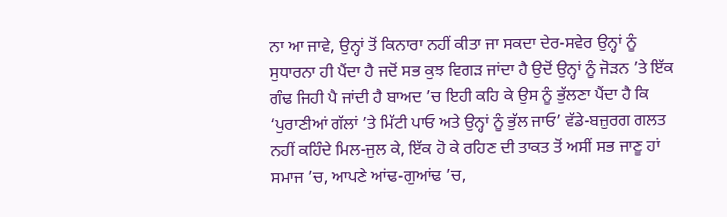ਨਾ ਆ ਜਾਵੇ, ਉਨ੍ਹਾਂ ਤੋਂ ਕਿਨਾਰਾ ਨਹੀਂ ਕੀਤਾ ਜਾ ਸਕਦਾ ਦੇਰ-ਸਵੇਰ ਉਨ੍ਹਾਂ ਨੂੰ ਸੁਧਾਰਨਾ ਹੀ ਪੈਂਦਾ ਹੈ ਜਦੋਂ ਸਭ ਕੁਝ ਵਿਗੜ ਜਾਂਦਾ ਹੈ ਉਦੋਂ ਉਨ੍ਹਾਂ ਨੂੰ ਜੋੜਨ ’ਤੇ ਇੱਕ ਗੰਢ ਜਿਹੀ ਪੈ ਜਾਂਦੀ ਹੈ ਬਾਅਦ ’ਚ ਇਹੀ ਕਹਿ ਕੇ ਉਸ ਨੂੰ ਭੁੱਲਣਾ ਪੈਂਦਾ ਹੈ ਕਿ ‘ਪੁਰਾਣੀਆਂ ਗੱਲਾਂ ’ਤੇ ਮਿੱਟੀ ਪਾਓ ਅਤੇ ਉਨ੍ਹਾਂ ਨੂੰ ਭੁੱਲ ਜਾਓ’ ਵੱਡੇ-ਬਜ਼ੁਰਗ ਗਲਤ ਨਹੀਂ ਕਹਿੰਦੇ ਮਿਲ-ਜੁਲ ਕੇ, ਇੱਕ ਹੋ ਕੇ ਰਹਿਣ ਦੀ ਤਾਕਤ ਤੋਂ ਅਸੀਂ ਸਭ ਜਾਣੂ ਹਾਂ
ਸਮਾਜ ’ਚ, ਆਪਣੇ ਆਂਢ-ਗੁਆਂਢ ’ਚ,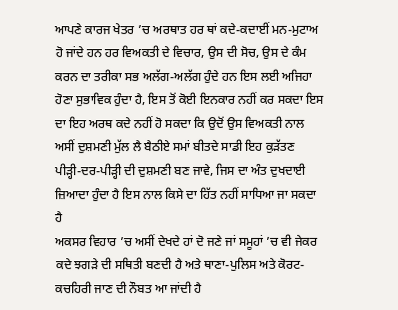ਆਪਣੇ ਕਾਰਜ ਖੇਤਰ ’ਚ ਅਰਥਾਤ ਹਰ ਥਾਂ ਕਦੇ-ਕਦਾਈਂ ਮਨ-ਮੁਟਾਅ ਹੋ ਜਾਂਦੇ ਹਨ ਹਰ ਵਿਅਕਤੀ ਦੇ ਵਿਚਾਰ, ਉਸ ਦੀ ਸੋਚ, ਉਸ ਦੇ ਕੰਮ ਕਰਨ ਦਾ ਤਰੀਕਾ ਸਭ ਅਲੱਗ-ਅਲੱਗ ਹੁੰਦੇ ਹਨ ਇਸ ਲਈ ਅਜਿਹਾ ਹੋਣਾ ਸੁਭਾਵਿਕ ਹੁੰਦਾ ਹੈ, ਇਸ ਤੋਂ ਕੋਈ ਇਨਕਾਰ ਨਹੀਂ ਕਰ ਸਕਦਾ ਇਸ ਦਾ ਇਹ ਅਰਥ ਕਦੇ ਨਹੀਂ ਹੋ ਸਕਦਾ ਕਿ ਉਦੋਂ ਉਸ ਵਿਅਕਤੀ ਨਾਲ ਅਸੀਂ ਦੁਸ਼ਮਣੀ ਮੁੱਲ ਲੈ ਬੈਠੀਏ ਸਮਾਂ ਬੀਤਦੇ ਸਾਡੀ ਇਹ ਕੁੜੱਤਣ ਪੀੜ੍ਹੀ-ਦਰ-ਪੀੜ੍ਹੀ ਦੀ ਦੁਸ਼ਮਣੀ ਬਣ ਜਾਵੇ, ਜਿਸ ਦਾ ਅੰਤ ਦੁਖਦਾਈ ਜ਼ਿਆਦਾ ਹੁੰਦਾ ਹੈ ਇਸ ਨਾਲ ਕਿਸੇ ਦਾ ਹਿੱਤ ਨਹੀਂ ਸਾਧਿਆ ਜਾ ਸਕਦਾ ਹੈ
ਅਕਸਰ ਵਿਹਾਰ ’ਚ ਅਸੀਂ ਦੇਖਦੇ ਹਾਂ ਦੋ ਜਣੇ ਜਾਂ ਸਮੂਹਾਂ ’ਚ ਵੀ ਜੇਕਰ ਕਦੇ ਝਗੜੇ ਦੀ ਸਥਿਤੀ ਬਣਦੀ ਹੈ ਅਤੇ ਥਾਣਾ-ਪੁਲਿਸ ਅਤੇ ਕੋਰਟ-ਕਚਹਿਰੀ ਜਾਣ ਦੀ ਨੌਬਤ ਆ ਜਾਂਦੀ ਹੈ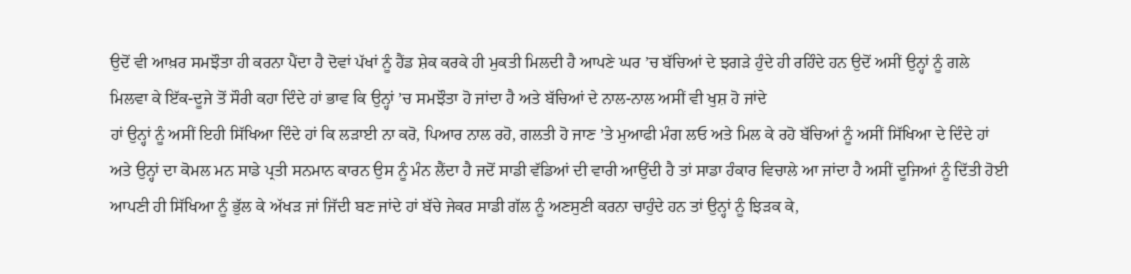ਉਦੋਂ ਵੀ ਆਖ਼ਰ ਸਮਝੌਤਾ ਹੀ ਕਰਨਾ ਪੈਂਦਾ ਹੈ ਦੋਵਾਂ ਪੱਖਾਂ ਨੂੰ ਹੈਂਡ ਸ਼ੇਕ ਕਰਕੇ ਹੀ ਮੁਕਤੀ ਮਿਲਦੀ ਹੈ ਆਪਣੇ ਘਰ ’ਚ ਬੱਚਿਆਂ ਦੇ ਝਗੜੇ ਹੁੰਦੇ ਹੀ ਰਹਿੰਦੇ ਹਨ ਉਦੋਂ ਅਸੀਂ ਉਨ੍ਹਾਂ ਨੂੰ ਗਲੇ ਮਿਲਵਾ ਕੇ ਇੱਕ-ਦੂਜੇ ਤੋਂ ਸੌਰੀ ਕਹਾ ਦਿੰਦੇ ਹਾਂ ਭਾਵ ਕਿ ਉਨ੍ਹਾਂ ’ਚ ਸਮਝੌਤਾ ਹੋ ਜਾਂਦਾ ਹੈ ਅਤੇ ਬੱਚਿਆਂ ਦੇ ਨਾਲ-ਨਾਲ ਅਸੀਂ ਵੀ ਖੁਸ਼ ਹੋ ਜਾਂਦੇ
ਹਾਂ ਉਨ੍ਹਾਂ ਨੂੰ ਅਸੀਂ ਇਹੀ ਸਿੱਖਿਆ ਦਿੰਦੇ ਹਾਂ ਕਿ ਲੜਾਈ ਨਾ ਕਰੋ, ਪਿਆਰ ਨਾਲ ਰਹੋ, ਗਲਤੀ ਹੋ ਜਾਣ ’ਤੇ ਮੁਆਫੀ ਮੰਗ ਲਓ ਅਤੇ ਮਿਲ ਕੇ ਰਹੋ ਬੱਚਿਆਂ ਨੂੰ ਅਸੀਂ ਸਿੱਖਿਆ ਦੇ ਦਿੰਦੇ ਹਾਂ ਅਤੇ ਉਨ੍ਹਾਂ ਦਾ ਕੋਮਲ ਮਨ ਸਾਡੇ ਪ੍ਰਤੀ ਸਨਮਾਨ ਕਾਰਨ ਉਸ ਨੂੰ ਮੰਨ ਲੈਂਦਾ ਹੈ ਜਦੋਂ ਸਾਡੀ ਵੱਡਿਆਂ ਦੀ ਵਾਰੀ ਆਉਂਦੀ ਹੈ ਤਾਂ ਸਾਡਾ ਹੰਕਾਰ ਵਿਚਾਲੇ ਆ ਜਾਂਦਾ ਹੈ ਅਸੀਂ ਦੂਜਿਆਂ ਨੂੰ ਦਿੱਤੀ ਹੋਈ ਆਪਣੀ ਹੀ ਸਿੱਖਿਆ ਨੂੰ ਭੁੱਲ ਕੇ ਅੱਖੜ ਜਾਂ ਜਿੱਦੀ ਬਣ ਜਾਂਦੇ ਹਾਂ ਬੱਚੇ ਜੇਕਰ ਸਾਡੀ ਗੱਲ ਨੂੰ ਅਣਸੁਣੀ ਕਰਨਾ ਚਾਹੁੰਦੇ ਹਨ ਤਾਂ ਉਨ੍ਹਾਂ ਨੂੰ ਝਿੜਕ ਕੇ,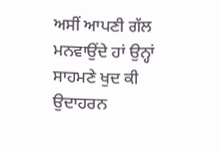ਅਸੀਂ ਆਪਣੀ ਗੱਲ ਮਨਵਾਉਂਦੇ ਹਾਂ ਉਨ੍ਹਾਂ ਸਾਹਮਣੇ ਖੁਦ ਕੀ ਉਦਾਹਰਨ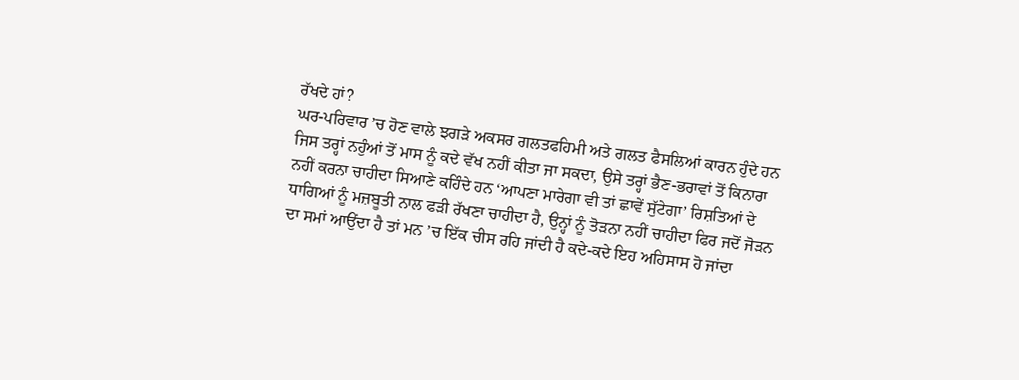ਰੱਖਦੇ ਹਾਂ?
ਘਰ-ਪਰਿਵਾਰ ’ਚ ਹੋਣ ਵਾਲੇ ਝਗੜੇ ਅਕਸਰ ਗਲਤਫਹਿਮੀ ਅਤੇ ਗਲਤ ਫੈਸਲਿਆਂ ਕਾਰਨ ਹੁੰਦੇ ਹਨ ਜਿਸ ਤਰ੍ਹਾਂ ਨਹੁੰਆਂ ਤੋਂ ਮਾਸ ਨੂੰ ਕਦੇ ਵੱਖ ਨਹੀਂ ਕੀਤਾ ਜਾ ਸਕਦਾ, ਉਸੇ ਤਰ੍ਹਾਂ ਭੈਣ-ਭਰਾਵਾਂ ਤੋਂ ਕਿਨਾਰਾ ਨਹੀਂ ਕਰਨਾ ਚਾਹੀਦਾ ਸਿਆਣੇ ਕਹਿੰਦੇ ਹਨ ‘ਆਪਣਾ ਮਾਰੇਗਾ ਵੀ ਤਾਂ ਛਾਵੇਂ ਸੁੱਟੇਗਾ’ ਰਿਸ਼ਤਿਆਂ ਦੇ ਧਾਗਿਆਂ ਨੂੰ ਮਜ਼ਬੂਤੀ ਨਾਲ ਫੜੀ ਰੱਖਣਾ ਚਾਹੀਦਾ ਹੈ, ਉਨ੍ਹਾਂ ਨੂੰ ਤੋੜਨਾ ਨਹੀਂ ਚਾਹੀਦਾ ਫਿਰ ਜਦੋਂ ਜੋੜਨ ਦਾ ਸਮਾਂ ਆਉਂਦਾ ਹੈ ਤਾਂ ਮਨ ’ਚ ਇੱਕ ਚੀਸ ਰਹਿ ਜਾਂਦੀ ਹੈ ਕਦੇ-ਕਦੇ ਇਹ ਅਹਿਸਾਸ ਹੋ ਜਾਂਦਾ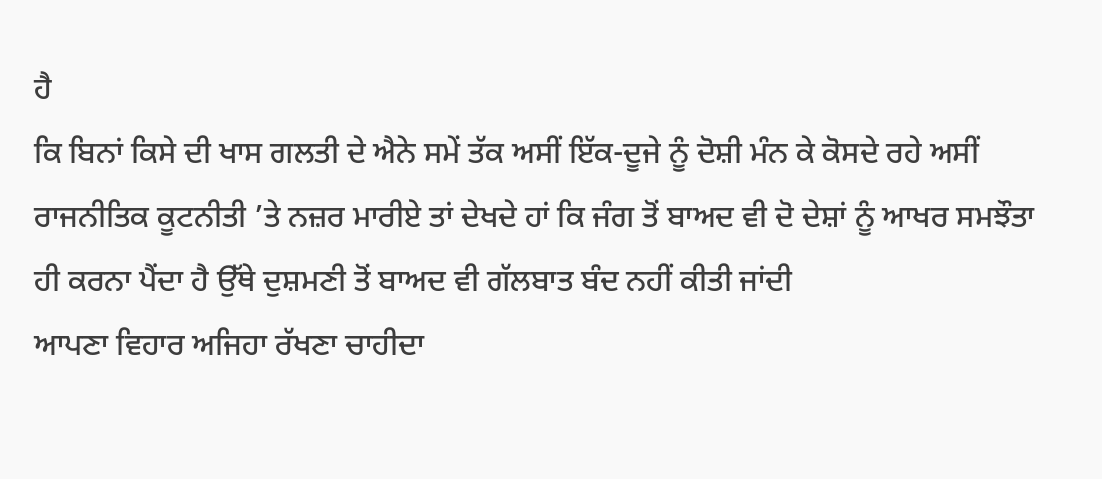ਹੈ
ਕਿ ਬਿਨਾਂ ਕਿਸੇ ਦੀ ਖਾਸ ਗਲਤੀ ਦੇ ਐਨੇ ਸਮੇਂ ਤੱਕ ਅਸੀਂ ਇੱਕ-ਦੂਜੇ ਨੂੰ ਦੋਸ਼ੀ ਮੰਨ ਕੇ ਕੋਸਦੇ ਰਹੇ ਅਸੀਂ ਰਾਜਨੀਤਿਕ ਕੂਟਨੀਤੀ ’ਤੇ ਨਜ਼ਰ ਮਾਰੀਏ ਤਾਂ ਦੇਖਦੇ ਹਾਂ ਕਿ ਜੰਗ ਤੋਂ ਬਾਅਦ ਵੀ ਦੋ ਦੇਸ਼ਾਂ ਨੂੰ ਆਖਰ ਸਮਝੌਤਾ ਹੀ ਕਰਨਾ ਪੈਂਦਾ ਹੈ ਉੱਥੇ ਦੁਸ਼ਮਣੀ ਤੋਂ ਬਾਅਦ ਵੀ ਗੱਲਬਾਤ ਬੰਦ ਨਹੀਂ ਕੀਤੀ ਜਾਂਦੀ
ਆਪਣਾ ਵਿਹਾਰ ਅਜਿਹਾ ਰੱਖਣਾ ਚਾਹੀਦਾ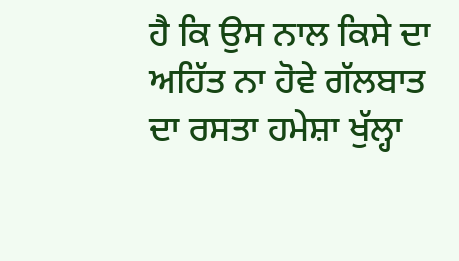ਹੈ ਕਿ ਉਸ ਨਾਲ ਕਿਸੇ ਦਾ ਅਹਿੱਤ ਨਾ ਹੋਵੇ ਗੱਲਬਾਤ ਦਾ ਰਸਤਾ ਹਮੇਸ਼ਾ ਖੁੱਲ੍ਹਾ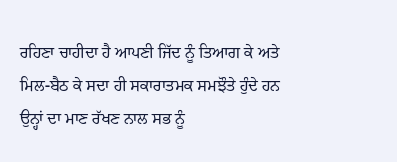ਰਹਿਣਾ ਚਾਹੀਦਾ ਹੈ ਆਪਣੀ ਜਿੱਦ ਨੂੰ ਤਿਆਗ ਕੇ ਅਤੇ ਮਿਲ-ਬੈਠ ਕੇ ਸਦਾ ਹੀ ਸਕਾਰਾਤਮਕ ਸਮਝੌਤੇ ਹੁੰਦੇ ਹਨ ਉਨ੍ਹਾਂ ਦਾ ਮਾਣ ਰੱਖਣ ਨਾਲ ਸਭ ਨੂੰ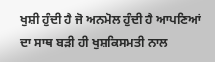ਖੁਸ਼ੀ ਹੁੰਦੀ ਹੈ ਜੋ ਅਨਮੋਲ ਹੁੰਦੀ ਹੈ ਆਪਣਿਆਂ ਦਾ ਸਾਥ ਬੜੀ ਹੀ ਖੁਸ਼ਕਿਸਮਤੀ ਨਾਲ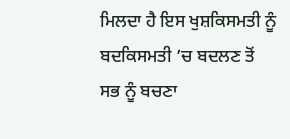ਮਿਲਦਾ ਹੈ ਇਸ ਖੁਸ਼ਕਿਸਮਤੀ ਨੂੰ ਬਦਕਿਸਮਤੀ ’ਚ ਬਦਲਣ ਤੋਂ ਸਭ ਨੂੰ ਬਚਣਾ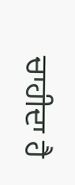ਚਾਹੀਦਾ ਹੈ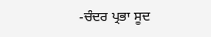-ਚੰਦਰ ਪ੍ਰਭਾ ਸੂਦ